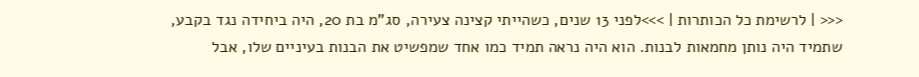<<< | לרשימת כל הכותרות | >>>לפני 13 שנים, כשהייתי קצינה צעירה, סג"מ בת 20, היה ביחידה נגד בקבע, שתמיד היה נותן מחמאות לבנות. הוא היה נראה תמיד כמו אחד שמפשיט את הבנות בעיניים שלו, אבל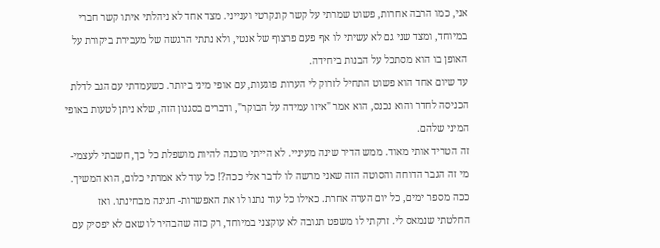אני, כמו הרבה אחרות, פשוט שמרתי על קשר קונקרטי וענייני. מצד אחד לא ניהלתי איתו קשר חברי במיוחד, ומצד שני גם לא עשיתי לו אף פעם פרצוף של אנטי, ולא נתתי הרגשה של מעבירת ביקורת על האופן בו הוא מסתכל על הבנות ביחידה.
עד שיום אחד הוא פשוט התחיל לזרוק לי הערות פוגעות, עם אופי מיני ביותר. כשעמדתי עם הגב לדלת הכניסה לחדר והוא נכנס, הוא אמר "איזו עמידה על הבוקר", ודברים בסגנון הזה, שלא ניתן לטעות באופי המיני שלהם.
זה הטריד אותי מאוד. ממש הדיר שינה מעיניי. לא הייתי מוכנה להיות מושפלת כל כך, חשבתי לעצמי- מי זה הגבר הדוחה והסוטה הזה שאני מרשה לו לדבר אלי ככה?! כל עוד לא אמרתי כלום, הוא המשיך. ככה מספר ימים, כל יום הערה אחרת. כאילו כל עוד נתנו לו את האפשרות- חגיגה מבחינתו. ואז החלטתי שנמאס לי. זרקתי לו משפט תגובה לא עוקצני במיוחד, רק כזה שהבהיר לו שאם לא יפסיק עם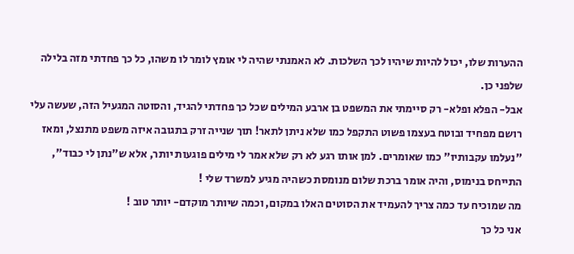ההערות שלו, יכול להיות שיהיו לכך השלכות. לא האמנתי שהיה לי אומץ לומר לו משהו, כל כך פחדתי מזה בלילה שלפני כן.
אבל- הפלא ופלא- רק סיימתי את המשפט בן ארבע המילים שכל כך פחדתי להגיד, והסוטה המגעיל הזה, שעשה עלי רושם מפחיד ובוטח בעצמו פשוט התקפל כמו שלא ניתן לתאר! תוך שנייה זרק בתגובה איזה משפט מתנצל, ומאז "נעלמו עקבותיו" כמו שאומרים. למן אותו רגע לא רק שלא אמר לי מילים פוגעות יותר, אלא ש"נתן לי כבוד", התייחס בנימוס, והיה אומר ברכת שלום מנומסת כשהיה מגיע למשרד שלי !
מה שמוכיח עד כמה צריך להעמיד את הסוטים האלו במקום, וכמה שיותר מוקדם- יותר טוב !
אני כל כך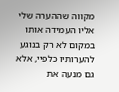מקווה שההערה שלי אליו העמידה אותו במקום לא רק בנוגע להערותיו כלפיי, אלא גם מנעה את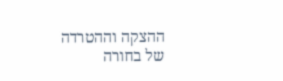ההצקה וההטרדה של בחורה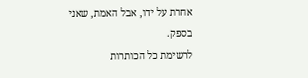אחרת על ידו, אבל האמת, שאני בספק.
לרשימת כל הכותרות